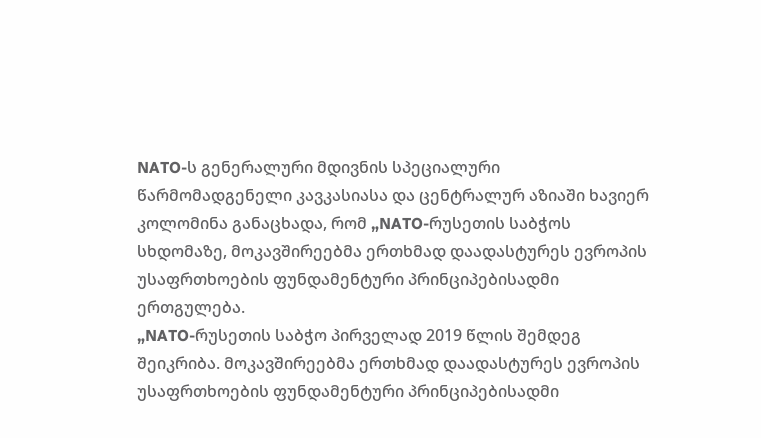NATO-ს გენერალური მდივნის სპეციალური წარმომადგენელი კავკასიასა და ცენტრალურ აზიაში ხავიერ კოლომინა განაცხადა, რომ „NATO-რუსეთის საბჭოს სხდომაზე, მოკავშირეებმა ერთხმად დაადასტურეს ევროპის უსაფრთხოების ფუნდამენტური პრინციპებისადმი ერთგულება.
„NATO-რუსეთის საბჭო პირველად 2019 წლის შემდეგ შეიკრიბა. მოკავშირეებმა ერთხმად დაადასტურეს ევროპის უსაფრთხოების ფუნდამენტური პრინციპებისადმი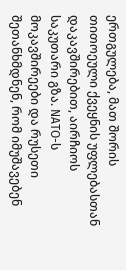ერთგულება, მათ შორის თითოეული ქვეყნის უფლებასთან დაკავშირებით, აირჩიოს საკუთარი გზა. NATO-ს მოკავშირეები და რუსეთი შეთანხმდნენ, რომ იმუშავებენ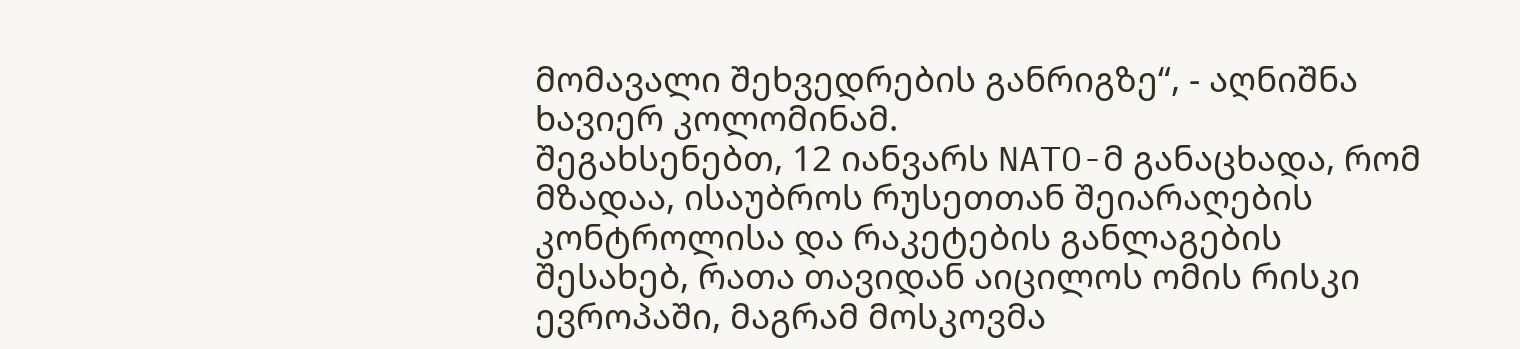მომავალი შეხვედრების განრიგზე“, - აღნიშნა ხავიერ კოლომინამ.
შეგახსენებთ, 12 იანვარს NATO-მ განაცხადა, რომ მზადაა, ისაუბროს რუსეთთან შეიარაღების კონტროლისა და რაკეტების განლაგების შესახებ, რათა თავიდან აიცილოს ომის რისკი ევროპაში, მაგრამ მოსკოვმა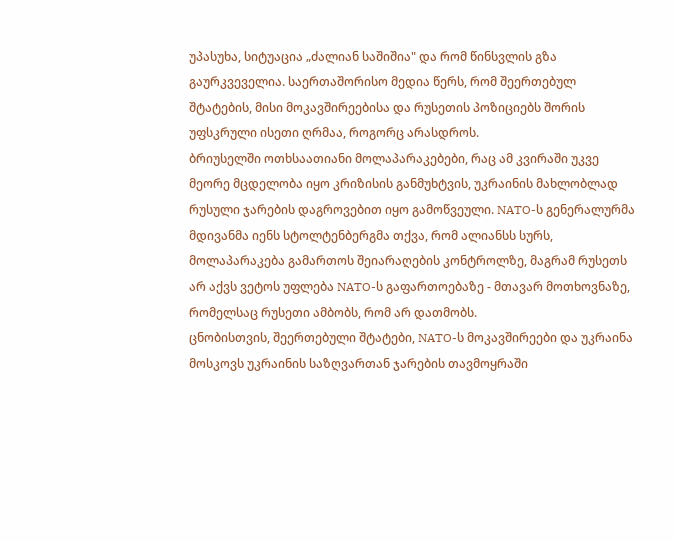უპასუხა, სიტუაცია „ძალიან საშიშია" და რომ წინსვლის გზა გაურკვეველია. საერთაშორისო მედია წერს, რომ შეერთებულ შტატების, მისი მოკავშირეებისა და რუსეთის პოზიციებს შორის უფსკრული ისეთი ღრმაა, როგორც არასდროს.
ბრიუსელში ოთხსაათიანი მოლაპარაკებები, რაც ამ კვირაში უკვე მეორე მცდელობა იყო კრიზისის განმუხტვის, უკრაინის მახლობლად რუსული ჯარების დაგროვებით იყო გამოწვეული. NATO-ს გენერალურმა მდივანმა იენს სტოლტენბერგმა თქვა, რომ ალიანსს სურს, მოლაპარაკება გამართოს შეიარაღების კონტროლზე, მაგრამ რუსეთს არ აქვს ვეტოს უფლება NATO-ს გაფართოებაზე - მთავარ მოთხოვნაზე, რომელსაც რუსეთი ამბობს, რომ არ დათმობს.
ცნობისთვის, შეერთებული შტატები, NATO-ს მოკავშირეები და უკრაინა მოსკოვს უკრაინის საზღვართან ჯარების თავმოყრაში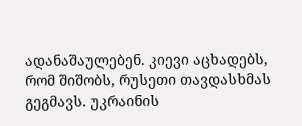ადანაშაულებენ. კიევი აცხადებს, რომ შიშობს, რუსეთი თავდასხმას გეგმავს. უკრაინის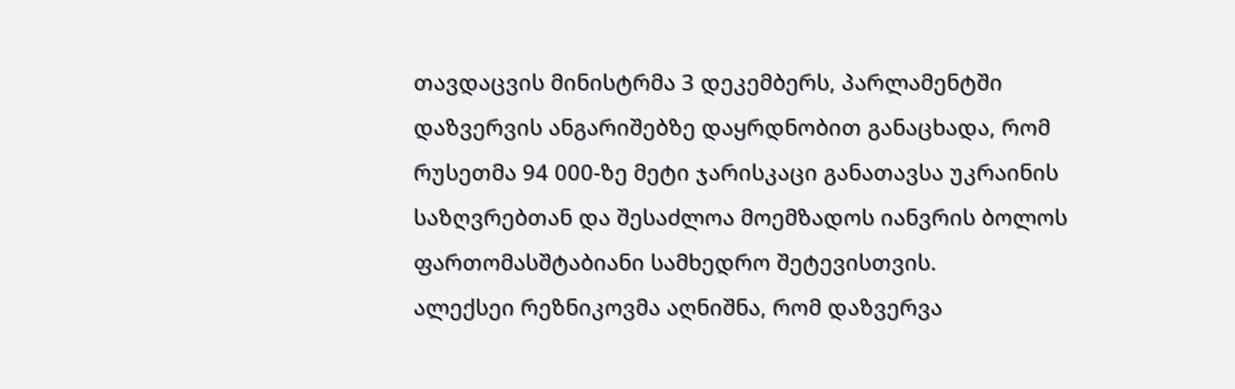თავდაცვის მინისტრმა 3 დეკემბერს, პარლამენტში დაზვერვის ანგარიშებზე დაყრდნობით განაცხადა, რომ რუსეთმა 94 000-ზე მეტი ჯარისკაცი განათავსა უკრაინის საზღვრებთან და შესაძლოა მოემზადოს იანვრის ბოლოს ფართომასშტაბიანი სამხედრო შეტევისთვის.
ალექსეი რეზნიკოვმა აღნიშნა, რომ დაზვერვა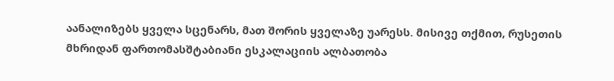აანალიზებს ყველა სცენარს, მათ შორის ყველაზე უარესს. მისივე თქმით, რუსეთის მხრიდან ფართომასშტაბიანი ესკალაციის ალბათობა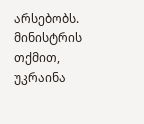არსებობს. მინისტრის თქმით, უკრაინა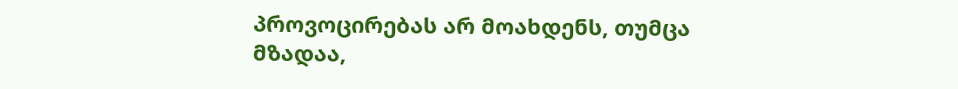პროვოცირებას არ მოახდენს, თუმცა მზადაა,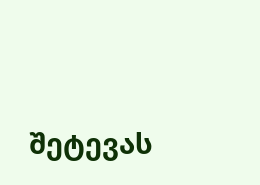შეტევას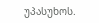უპასუხოს.